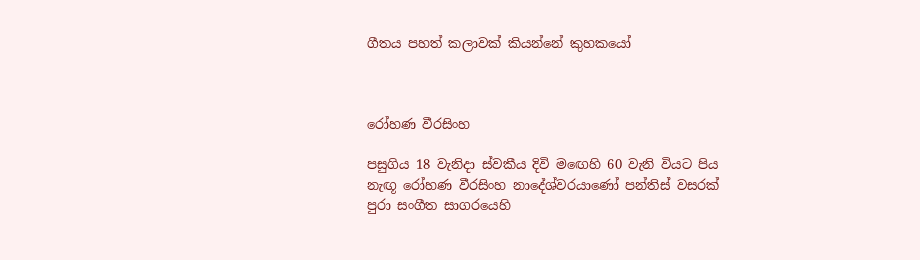ගීතය පහත් කලාවක් කියන්නේ කුහකයෝ



රෝහණ වීරසිංහ

පසුගිය 18 වැනිදා ස්වකීය දිවි මඟෙහි 60 වැනි වියට පිය නැඟූ රෝහණ වීරසිංහ නාදේශ්වරයාණෝ පන්තිස් වසරක් පුරා සංගීත සාගරයෙහි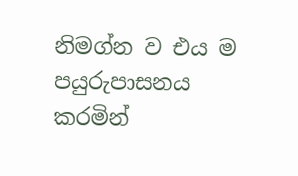නිමග්න ව එය ම පයුරුපාසනය කරමින්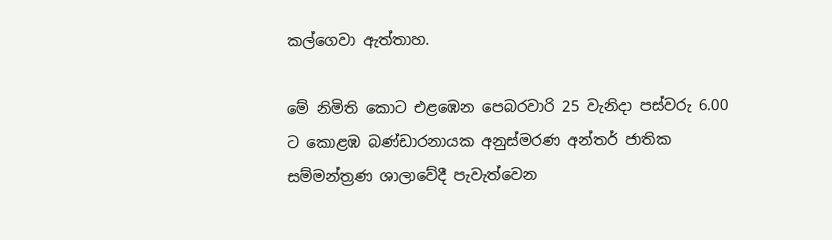කල්ගෙවා ඇත්තාහ.

මේ නිමිති කොට එළඹෙන පෙබරවාරි 25 වැනිදා පස්වරු 6.00 ට කොළඹ බණ්ඩාරනායක අනුස්මරණ අන්තර් ජාතික සම්මන්ත්‍රණ ශාලාවේදී පැවැත්වෙන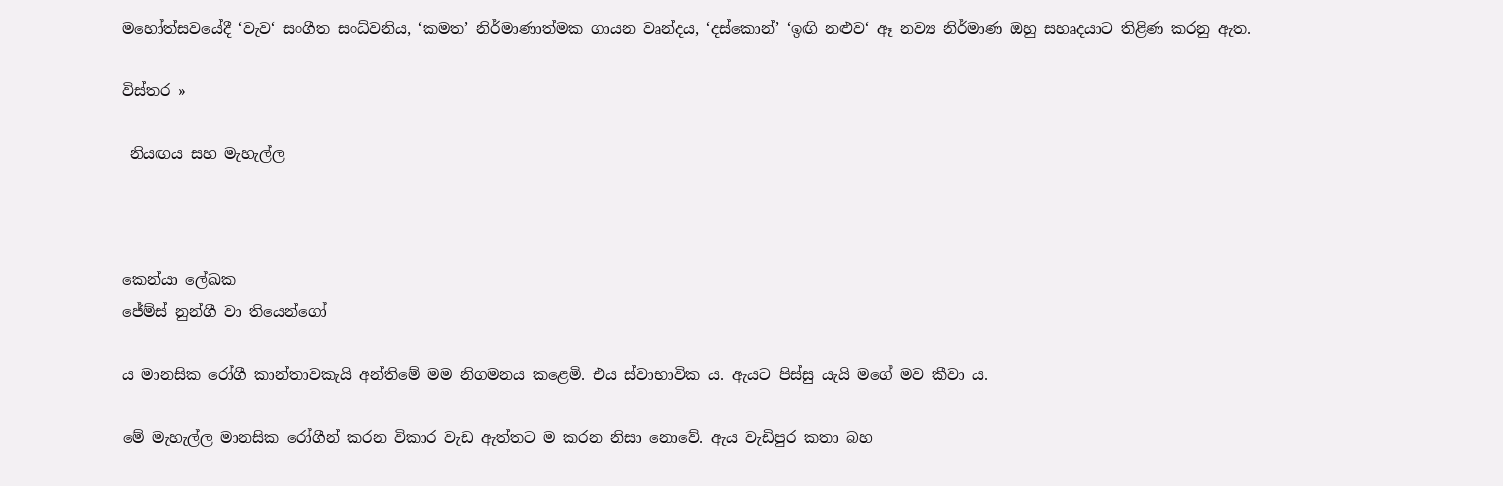මහෝත්සවයේදී ‘වැව‘ සංගීත සංධ්වනිය, ‘කමත’ නිර්මාණාත්මක ගායන වෘන්දය, ‘දස්කොන්’ ‘ඉඟි නළුව‘ ඈ නව්‍ය නිර්මාණ ඔහු සහෘදයාට තිළිණ කරනු ඇත.

විස්තර »

 නියඟය සහ මැහැල්ල



කෙන්යා ලේඛක
ජේම්ස් නුන්ගී වා තියෙන්ගෝ

ය මානසික රෝගී කාන්තාවකැයි අන්තිමේ මම නිගමනය කළෙමි. එය ස්වාභාවික ය. ඇයට පිස්සු යැයි මගේ මව කීවා ය.

මේ මැහැල්ල මානසික රෝගීන් කරන විකාර වැඩ ඇත්තට ම කරන නිසා නොවේ. ඇය වැඩිපුර කතා බහ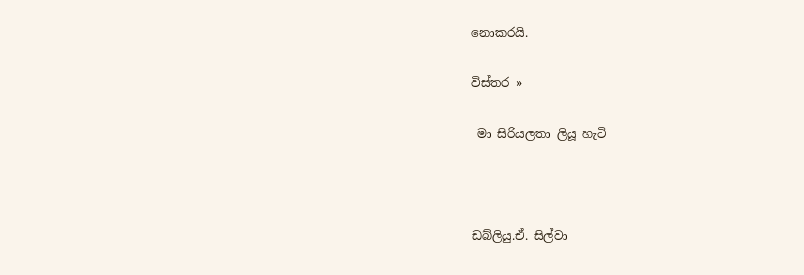නොකරයි.

විස්තර »

 මා සිරියලතා ලියූ හැටි



ඩබ්ලියු.ඒ. සිල්වා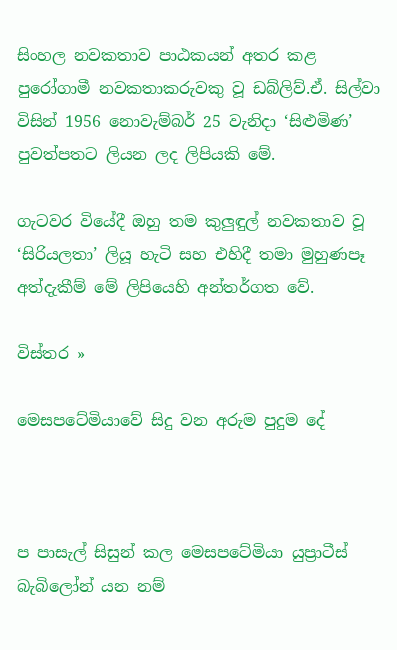සිංහල නවකතාව පාඨකයන් අතර කළ පුරෝගාමී නවකතාකරුවකු වූ ඩබ්ලිව්.ඒ. සිල්වා විසින් 1956 නොවැම්බර් 25 වැනිදා ‘සිළුමිණ’ පුවත්පතට ලියන ලද ලිපියකි මේ.

ගැටවර වියේදී ඔහු තම කුලුඳුල් නවකතාව වූ ‘සිරියලතා’ ලියූ හැටි සහ එහිදී තමා මුහුණපෑ අත්දැකීම් මේ ලිපියෙහි අන්තර්ගත වේ.

විස්තර »

මෙසපටේමියාවේ සිදු වන අරුම පුදුම දේ



ප පාසැල් සිසුන් කල මෙසපටේමියා යුප්‍රාටීස් බැබිලෝන් යන නම්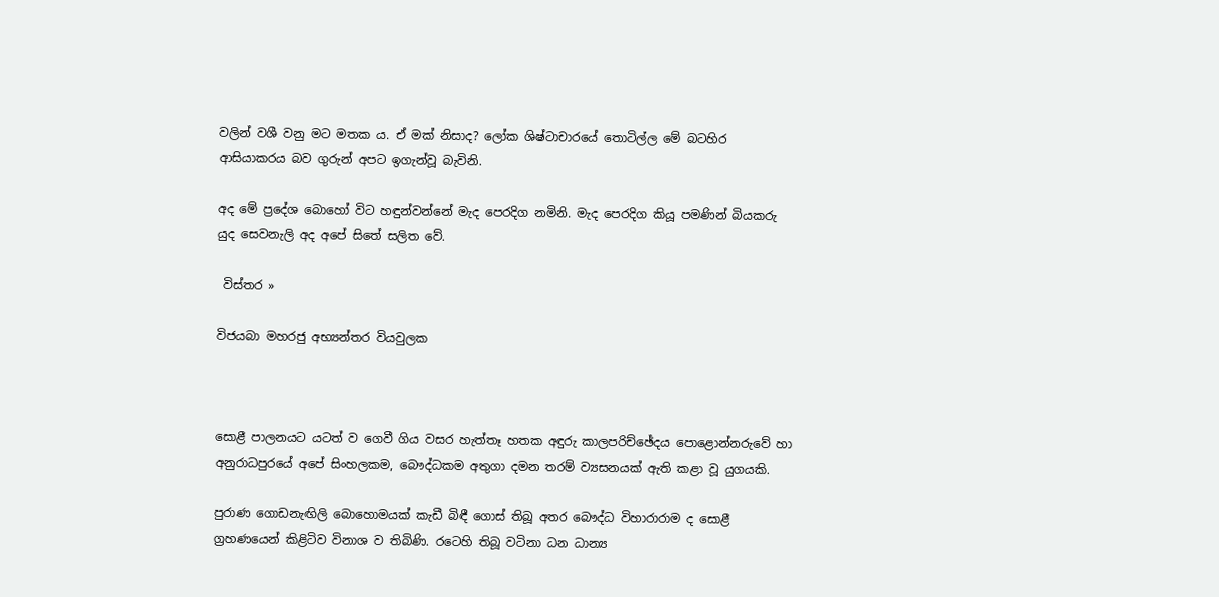වලින් වශී වනු මට මතක ය. ඒ මක් නිසාද? ලෝක ශිෂ්ටාචාරයේ තොටිල්ල මේ බටහිර ආසියාකරය බව ගුරුන් අපට ඉගැන්වූ බැවිනි.

අද මේ ප්‍රදේශ බොහෝ විට හඳුන්වන්නේ මැද පෙරදිග නමිනි. මැද පෙරදිග කියූ පමණින් බියකරු යුද සෙවනැලි අද අපේ සිතේ සලිත වේ.

 විස්තර »

විජයබා මහරජු අභ්‍යන්තර වියවුලක



සොළී පාලනයට යටත් ව ගෙවී ගිය වසර හැත්තෑ හතක අඳුරු කාලපරිච්ඡේදය පොළොන්නරුවේ හා අනුරාධපුරයේ අපේ සිංහලකම, බෞද්ධකම අතුගා දමන තරම් ව්‍යසනයක් ඇති කළා වූ යුගයකි.

පුරාණ ගොඩනැඟිලි බොහොමයක් කැඩී බිඳී ගොස් තිබූ අතර බෞද්ධ විහාරාරාම ද සොළී ග්‍රහණයෙන් කිළිටිව විනාශ ව තිබිණි. රටෙහි තිබූ වටිනා ධන ධාන්‍ය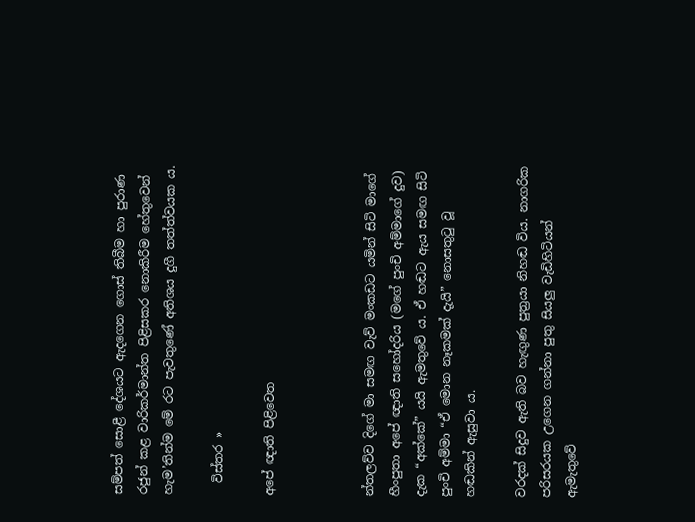සම්පත් සොළී දේශයට ඇදගෙන ගොස් තිබීම හා පුරාණ රජුන් කළ වාරිකර්මාන්ත පිළිසකර නොකිරීම හේතුවෙන් හැම’තින්ම මේ රට පැවතුණේ අතිශය දුගී තත්ත්වයක ය.

  විස්තර »

අපේ ඥාති පිළිවෙත



න්තලව්ව දිගේ මා සමඟ වැව් මංකඩට යමින් සිටි මාගේ හීංපුතා අපේ ඥාති සහෝදරිය (මගේ පුංචි අම්මාගේ දුව) දැක “අක්කේ” යයි ඇමතුවේ ය. ඒ හඬට ඇය සමඟ සිටි පුංචි අම්මා “ඒ මොන නෑකමක් දැයි” නොසතුටු වූ හඬකින් ඇසුවා ය.

වරදක් සිදුව ඇති බව හැඟුණ පුත්‍රයා නිහඬ විය. නාගරික පරිසරයක උගෙන ගන්නා පුතු සියලු වැඩිහිටියන් ඇමැතුවේ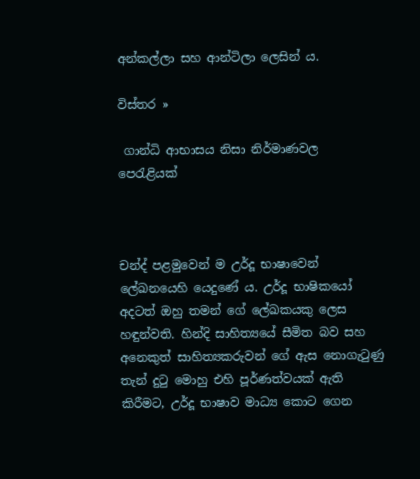අන්කල්ලා සහ ආන්ටිලා ලෙසින් ය.

විස්තර »

 ගාන්ධි ආභාසය නිසා නිර්මාණවල පෙරැළියක්



චන්ද් පළමුවෙන් ම උර්දූ භාෂාවෙන් ලේඛනයෙහි යෙදුණේ ය. උර්දූ භාෂිකයෝ අදටත් ඔහු තමන් ගේ ලේඛකයකු ලෙස හඳුන්වති. හින්දි සාහිත්‍යයේ සීමිත බව සහ අනෙකුත් සාහිත්‍යකරුවන් ගේ ඇස නොගැටුණු තැන් දුටු මොහු එහි පූර්ණත්වයක් ඇති කිරීමට, උර්දූ භාෂාව මාධ්‍ය කොට ගෙන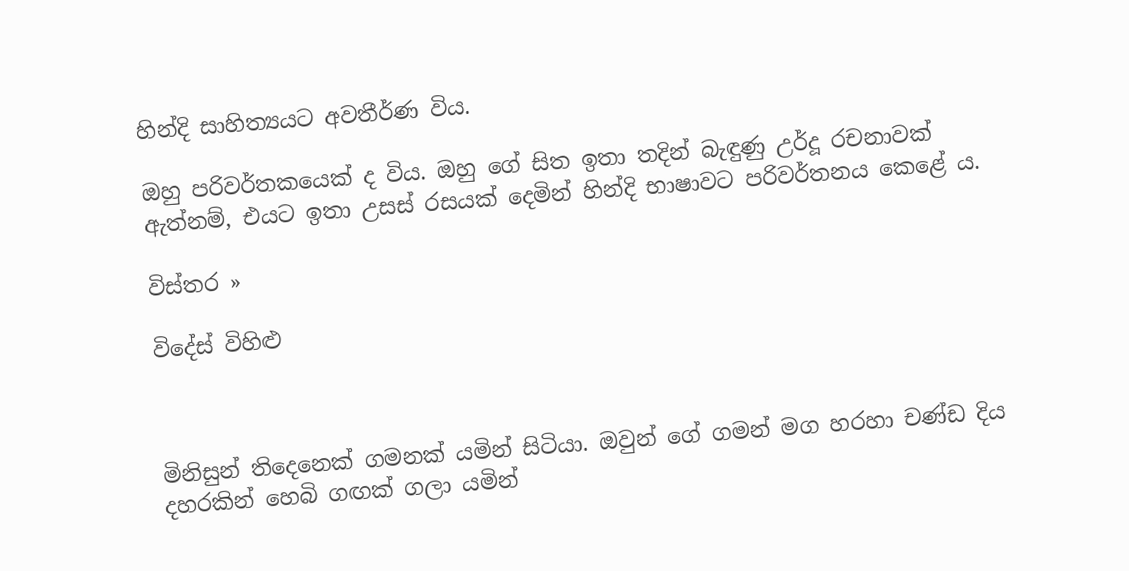හින්දි සාහිත්‍යයට අවතීර්ණ විය.

ඔහු පරිවර්තකයෙක් ද විය. ඔහු ගේ සිත ඉතා තදින් බැඳුණු උර්දූ රචනාවක් ඇත්නම්, එයට ඉතා උසස් රසයක් දෙමින් හින්දි භාෂාවට පරිවර්තනය කෙළේ ය.

විස්තර »

විදේස් විහිළු



මිනිසුන් තිදෙනෙක් ගමනක් යමින් සිටියා. ඔවුන් ගේ ගමන් මග හරහා චණ්ඩ දිය දහරකින් හෙබි ගඟක් ගලා යමින්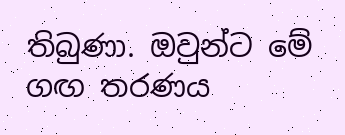තිබුණා. ඔවුන්ට මේ ගඟ තරණය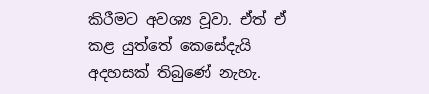කිරීමට අවශ්‍ය වූවා. ඒත් ඒ කළ යුත්තේ කෙසේදැයි අදහසක් තිබුණේ නැහැ.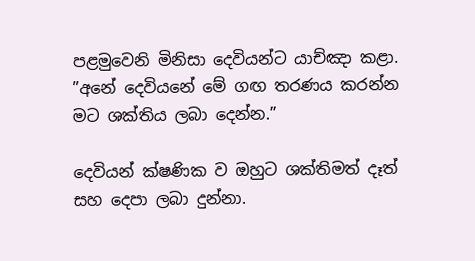පළමුවෙනි මිනිසා දෙවියන්ට යාච්ඤා කළා. ”අනේ දෙවියනේ මේ ගඟ තරණය කරන්න මට ශක්තිය ලබා දෙන්න.”

දෙවියන් ක්ෂණික ව ඔහුට ශක්තිමත් දෑත් සහ දෙපා ලබා දුන්නා.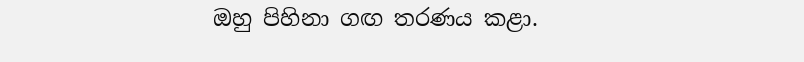ඔහු පිහිනා ගඟ තරණය කළා.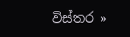විස්තර »